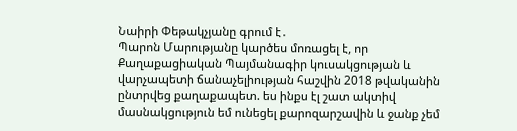Նաիրի Փեթակչյանը գրում է․
Պարոն Մարությանը կարծես մոռացել է, որ Քաղաքացիական Պայմանագիր կուսակցության և վարչապետի ճանաչելիության հաշվին 2018 թվականին ընտրվեց քաղաքապետ. ես ինքս էլ շատ ակտիվ մասնակցություն եմ ունեցել քարոզարշավին և ջանք չեմ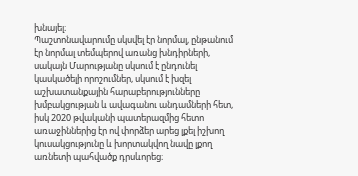խնայել։
Պաշտոնավարումը սկսվել էր նորմալ, ընթանում էր նորմալ տեմպերով առանց խնդիրների, սակայն Մարությանը սկսում է ընդունել կասկածելի որոշումներ, սկսում է խզել աշխատանքային հարաբերությունները խմբակցության և ավագանու անդամների հետ, իսկ 2020 թվականի պատերազմից հետո առաջիններից էր ով փորձեր արեց լքել իշխող կուսակցությունը և խորտակվող նավը լքող առնետի պահվածք դրսևորեց։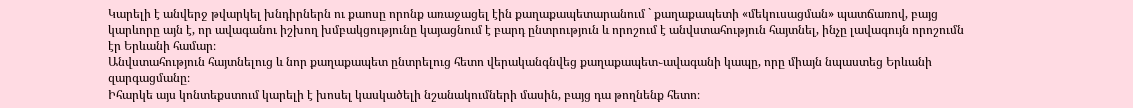Կարելի է անվերջ թվարկել խնդիրներն ու քաոսը որոնք առաջացել էին քաղաքապետարանում ` քաղաքապետի «մեկուսացման» պատճառով, բայց կարևորը այն է, որ ավագանու իշխող խմբակցությունը կայացնում է բարդ ընտրություն և որոշում է անվստահություն հայտնել, ինչը լավագույն որոշումն էր Երևանի համար։
Անվստահություն հայտնելուց և նոր քաղաքապետ ընտրելուց հետո վերականգնվեց քաղաքապետ֊ավագանի կապը, որը միայն նպաստեց Երևանի զարգացմանը։
Իհարկե այս կոնտեքստում կարելի է խոսել կասկածելի նշանակումների մասին, բայց դա թողնենք հետո։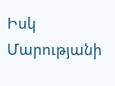Իսկ Մարությանի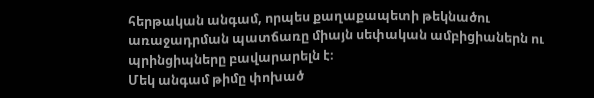հերթական անգամ, որպես քաղաքապետի թեկնածու առաջադրման պատճառը միայն սեփական ամբիցիաներն ու պրինցիպները բավարարելն է։
Մեկ անգամ թիմը փոխած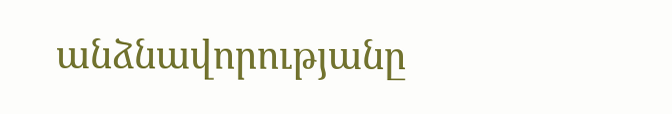անձնավորությանը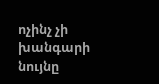ոչինչ չի խանգարի նույնը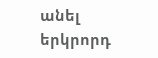անել երկրորդ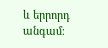և երրորդ անգամ։